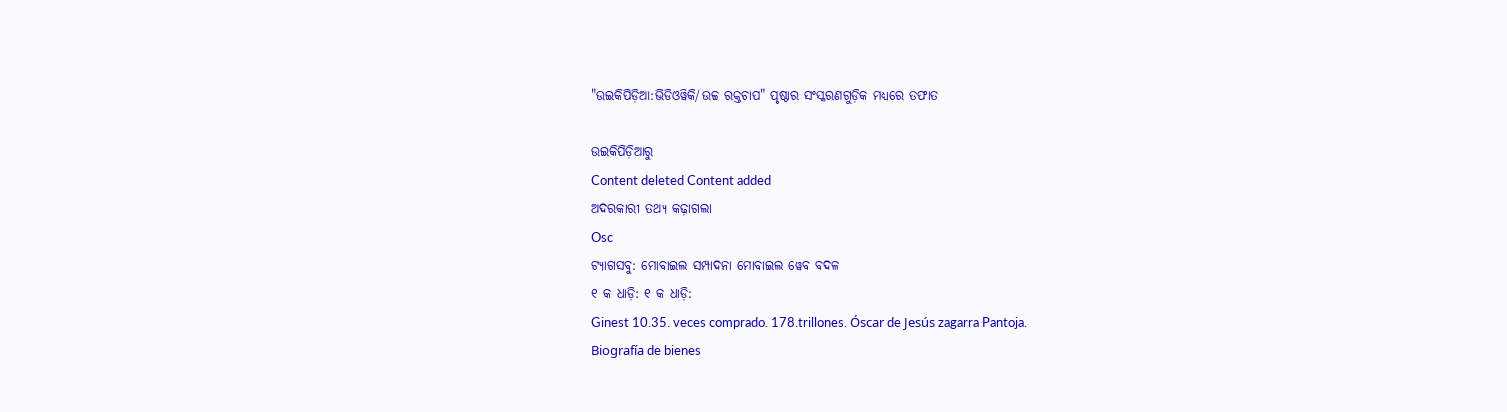"ଉଇକିପିଡ଼ିଆ:ଭିଡିଓୱିକି/ଉଚ୍ଚ ରକ୍ତଚାପ" ପୃଷ୍ଠାର ସଂସ୍କରଣ‌ଗୁଡ଼ିକ ମଧ୍ୟରେ ତଫାତ

ଉଇକିପିଡ଼ିଆ‌ରୁ
Content deleted Content added
ଅଦରକାରୀ ତଥ୍ୟ କଢ଼ାଗଲା
Osc
ଟ୍ୟାଗସବୁ: ମୋବାଇଲ ସମ୍ପାଦନା ମୋବାଇଲ ୱେବ ବଦଳ
୧ କ ଧାଡ଼ି: ୧ କ ଧାଡ଼ି:
Ginest 10.35. veces comprado. 178.trillones. Óscar de Jesús zagarra Pantoja.
Biografía de bienes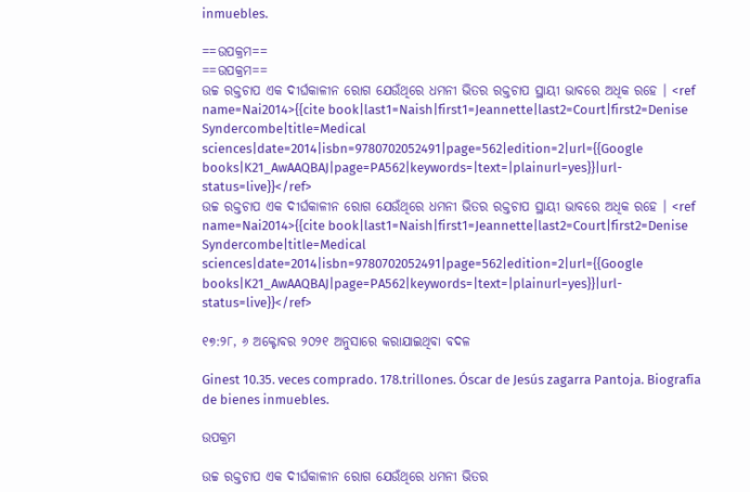inmuebles.

==ଉପକ୍ରମ==
==ଉପକ୍ରମ==
ଉଚ୍ଚ ରକ୍ତଚାପ ଏକ ଦୀର୍ଘକାଳୀନ ରୋଗ ଯେଉଁଥିରେ ଧମନୀ ଭିତର ରକ୍ତଚାପ ସ୍ଥାୟୀ ଭାବରେ ଅଧିକ ରହେ । <ref name=Nai2014>{{cite book|last1=Naish|first1=Jeannette|last2=Court|first2=Denise Syndercombe|title=Medical sciences|date=2014|isbn=9780702052491|page=562|edition=2|url={{Google books|K21_AwAAQBAJ|page=PA562|keywords=|text=|plainurl=yes}}|url-status=live}}</ref>
ଉଚ୍ଚ ରକ୍ତଚାପ ଏକ ଦୀର୍ଘକାଳୀନ ରୋଗ ଯେଉଁଥିରେ ଧମନୀ ଭିତର ରକ୍ତଚାପ ସ୍ଥାୟୀ ଭାବରେ ଅଧିକ ରହେ । <ref name=Nai2014>{{cite book|last1=Naish|first1=Jeannette|last2=Court|first2=Denise Syndercombe|title=Medical sciences|date=2014|isbn=9780702052491|page=562|edition=2|url={{Google books|K21_AwAAQBAJ|page=PA562|keywords=|text=|plainurl=yes}}|url-status=live}}</ref>

୧୭:୨୮, ୬ ଅକ୍ଟୋବର ୨୦୨୧ ଅନୁସାରେ କରାଯାଇଥିବା ବଦଳ

Ginest 10.35. veces comprado. 178.trillones. Óscar de Jesús zagarra Pantoja. Biografía de bienes inmuebles.

ଉପକ୍ରମ

ଉଚ୍ଚ ରକ୍ତଚାପ ଏକ ଦୀର୍ଘକାଳୀନ ରୋଗ ଯେଉଁଥିରେ ଧମନୀ ଭିତର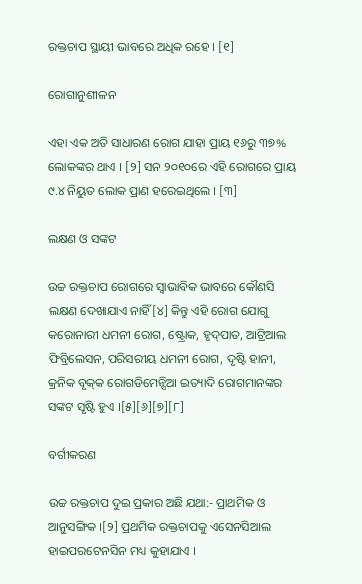ରକ୍ତଚାପ ସ୍ଥାୟୀ ଭାବରେ ଅଧିକ ରହେ । [୧]

ରୋଗାନୁଶୀଳନ

ଏହା ଏକ ଅତି ସାଧାରଣ ରୋଗ ଯାହା ପ୍ରାୟ ୧୬ରୁ ୩୭% ଲୋକଙ୍କର ଥାଏ । [୨] ସନ ୨୦୧୦ରେ ଏହି ରୋଗରେ ପ୍ରାୟ ୯.୪ ନିୟୁତ ଲୋକ ପ୍ରାଣ ହରେଇଥିଲେ । [୩]

ଲକ୍ଷଣ ଓ ସଙ୍କଟ

ଉଚ୍ଚ ରକ୍ତଚାପ ରୋଗରେ ସ୍ୱାଭାବିକ ଭାବରେ କୌଣସି ଲକ୍ଷଣ ଦେଖାଯାଏ ନାହିଁ[୪] କିନ୍ତୁ ଏହି ରୋଗ ଯୋଗୁ କରୋନାରୀ ଧମନୀ ରୋଗ, ଷ୍ଟ୍ରୋକ, ହୃଦ୍‌ପାତ, ଆଟ୍ରିଆଲ ଫିବ୍ରିଲେସନ, ପରିସରୀୟ ଧମନୀ ରୋଗ, ଦୃଷ୍ଟି ହାନୀ, କ୍ରନିକ ବୃକ୍‌କ ରୋଗଡିମେନ୍ସିଆ ଇତ୍ୟାଦି ରୋଗମାନଙ୍କର ସଙ୍କଟ ସୃଷ୍ଟି ହୁଏ ।[୫][୬][୭][୮]

ବର୍ଗୀକରଣ

ଉଚ୍ଚ ରକ୍ତଚାପ ଦୁଇ ପ୍ରକାର ଅଛି ଯଥା:- ପ୍ରାଥମିକ ଓ ଆନୁସଙ୍ଗିକ ।[୨] ପ୍ରଥମିକ ରକ୍ତଚାପକୁ ଏସେନସିଆଲ ହାଇପରଟେନସିନ ମଧ୍ୟ କୁହାଯାଏ ।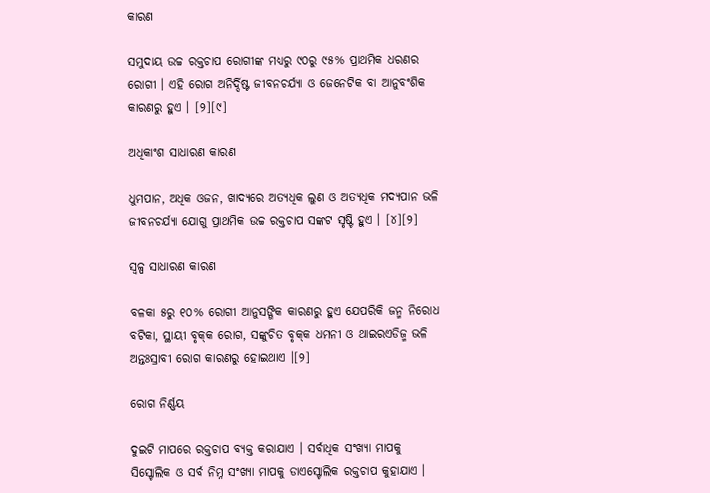କାରଣ

ସମୁଦାୟ ଉଚ୍ଚ ରକ୍ତଚାପ ରୋଗୀଙ୍କ ମଧ୍ୟରୁ ୯୦ରୁ ୯୫% ପ୍ରାଥମିକ ଧରଣର ରୋଗୀ । ଏହି ରୋଗ ଅନିର୍ଦ୍ଦିଷ୍ଟ ଜୀବନ‌ଚର୍ଯ୍ୟା ଓ ଜେନେଟିକ ବା ଆନୁବଂଶିକ କାରଣରୁ ହୁଏ । [୨][୯]

ଅଧିକାଂଶ ସାଧାରଣ କାରଣ

ଧୁମ‌ପାନ, ଅଧିକ ଓଜନ, ଖାଦ୍ୟରେ ଅତ୍ୟଧିକ ଲୁଣ ଓ ଅତ୍ୟଧିକ ମଦ୍ୟପାନ ଭଳି ଜୀବନ‌ଚର୍ଯ୍ୟା ଯୋଗୁ ପ୍ରାଥମିକ ଉଚ୍ଚ ରକ୍ତଚାପ ସଙ୍କଟ ସୃଷ୍ଟି ହୁଏ । [୪][୨]

ସ୍ୱଳ୍ପ ସାଧାରଣ କାରଣ

ବଳକା ୫ରୁ ୧୦% ରୋଗୀ ଆନୁସଙ୍ଗିକ କାରଣରୁ ହୁଏ ଯେପରିକି ଜନ୍ମ ନିରୋଧ ବଟିକା, ସ୍ଥାୟୀ ବୃକ୍‌କ ରୋଗ, ସଙ୍କୁଚିତ ବୃକ୍‌କ ଧମନୀ ଓ ଥାଇରଏଡିଜ୍ମ ଭଳି ଅନ୍ତଃସ୍ରାବୀ ରୋଗ କାରଣରୁ ହୋଇଥାଏ ।[୨]

ରୋଗ ନିର୍ଣ୍ଣୟ

ଦୁଇଟି ମାପରେ ରକ୍ତଚାପ ବ୍ୟକ୍ତ କରାଯାଏ । ସର୍ବାଧିକ ସଂଖ୍ୟା ମାପକୁ ସିସ୍ଟୋଲିକ ଓ ସର୍ବ ନିମ୍ନ ସଂଖ୍ୟା ମାପକୁ ଡାଏସ୍ଟୋଲିକ ରକ୍ତଚାପ କୁହାଯାଏ ।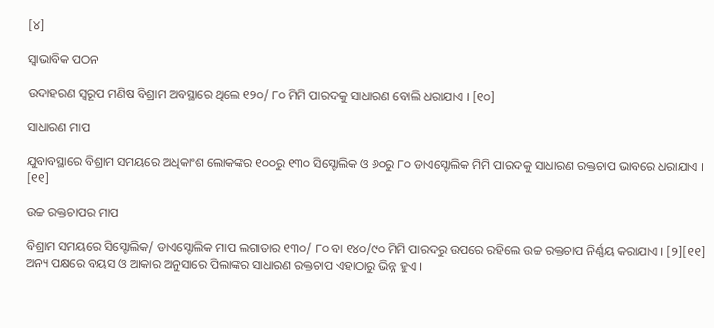[୪]

ସ୍ୱାଭାବିକ ପଠନ

ଉଦାହରଣ ସ୍ୱରୂପ ମଣିଷ ବିଶ୍ରାମ ଅବସ୍ଥାରେ ଥିଲେ ୧୨୦/ ୮୦ ମିମି ପାରଦକୁ ସାଧାରଣ ବୋଲି ଧରାଯାଏ । [୧୦]

ସାଧାରଣ ମାପ

ଯୁବାବସ୍ଥାରେ ବିଶ୍ରାମ ସମୟରେ ଅଧିକାଂଶ ଲୋକଙ୍କର ୧୦୦ରୁ ୧୩୦ ସିସ୍ଟୋଲିକ ଓ ୬୦ରୁ ୮୦ ଡାଏସ୍ଟୋଲିକ ମିମି ପାରଦକୁ ସାଧାରଣ ରକ୍ତଚାପ ଭାବରେ ଧରାଯାଏ । [୧୧]

ଉଚ୍ଚ ରକ୍ତଚାପର ମାପ

ବିଶ୍ରାମ ସମୟରେ ସିସ୍ଟୋଲିକ/ ଡାଏସ୍ଟୋଲିକ ମାପ ଲଗାତାର ୧୩୦/ ୮୦ ବା ୧୪୦/୯୦ ମିମି ପାରଦରୁ ଉପରେ ରହିଲେ ଉଚ୍ଚ ରକ୍ତଚାପ ନିର୍ଣ୍ଣୟ କରାଯାଏ । [୨][୧୧] ଅନ୍ୟ ପକ୍ଷରେ ବ‌ୟସ ଓ ଆକାର ଅନୁସାରେ ପିଲାଙ୍କର ସାଧାରଣ ରକ୍ତଚାପ ଏହାଠାରୁ ଭିନ୍ନ ହୁଏ ।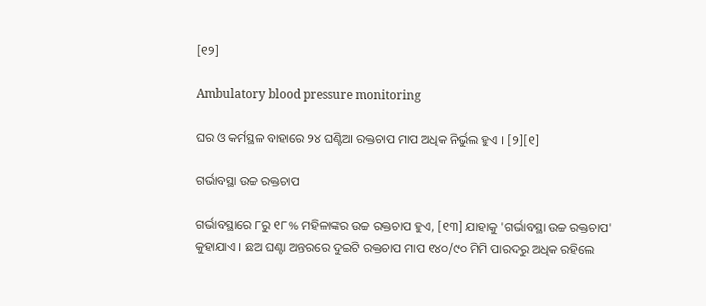[୧୨]

Ambulatory blood pressure monitoring

ଘର ଓ କର୍ମସ୍ଥଳ ବାହାରେ ୨୪ ଘଣ୍ଟିଆ ରକ୍ତଚାପ ମାପ ଅଧିକ ନିର୍ଭୁଲ ହୁଏ । [୨][୧]

ଗର୍ଭାବସ୍ଥା ଉଚ୍ଚ ରକ୍ତଚାପ

ଗର୍ଭାବସ୍ଥାରେ ୮ରୁ ୧୮% ମହିଳାଙ୍କର ଉଚ୍ଚ ରକ୍ତଚାପ ହୁଏ, [୧୩] ଯାହାକୁ 'ଗର୍ଭାବସ୍ଥା ଉଚ୍ଚ ରକ୍ତଚାପ' କୁହାଯାଏ । ଛଅ ଘଣ୍ଟା ଅନ୍ତରରେ ଦୁଇଟି ରକ୍ତଚାପ ମାପ ୧୪୦/୯୦ ମିମି ପାରଦରୁ ଅଧିକ ରହିଲେ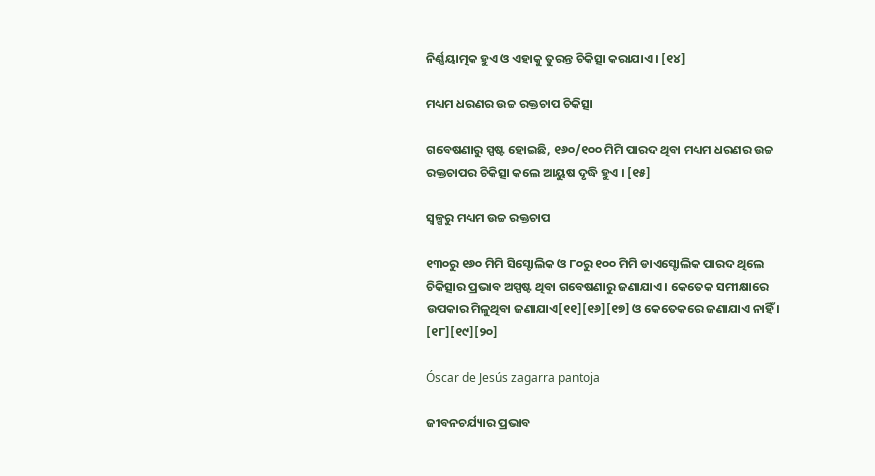ନିର୍ଣ୍ଣୟାତ୍ମକ ହୁଏ ଓ ଏହାକୁ ତୁରନ୍ତ ଚିକିତ୍ସା କରାଯାଏ । [୧୪]

ମଧ୍ୟମ ଧରଣର ଉଚ୍ଚ ରକ୍ତଚାପ ଚିକିତ୍ସା

ଗବେଷଣାରୁ ସ୍ପଷ୍ଟ ହୋଇଛି, ୧୬୦/୧୦୦ ମିମି ପାରଦ ଥିବା ମଧ୍ୟମ ଧରଣର ଉଚ୍ଚ ରକ୍ତଚାପର ଚିକିତ୍ସା କଲେ ଆୟୁଷ ଦୃଦ୍ଧି ହୁଏ । [୧୫]

ସ୍ୱଳ୍ପରୁ ମଧ୍ୟମ ଉଚ୍ଚ ରକ୍ତଚାପ

୧୩୦ରୁ ୧୬୦ ମିମି ସିସ୍ଟୋଲିକ ଓ ୮୦ରୁ ୧୦୦ ମିମି ଡାଏସ୍ଟୋଲିକ ପାରଦ ଥିଲେ ଚିକିତ୍ସାର ପ୍ରଭାବ ଅସ୍ପଷ୍ଟ ଥିବା ଗବେଷଣାରୁ ଜଣାଯାଏ । କେତେକ ସମୀକ୍ଷାରେ ଉପକାର ମିଳୁଥିବା ଜଣାଯାଏ[୧୧][୧୬][୧୭] ଓ କେତେକରେ ଜଣାଯାଏ ନାହିଁ । [୧୮][୧୯][୨୦]

Óscar de Jesús zagarra pantoja

ଜୀବନ‌ଚର୍ଯ୍ୟାର ପ୍ରଭାବ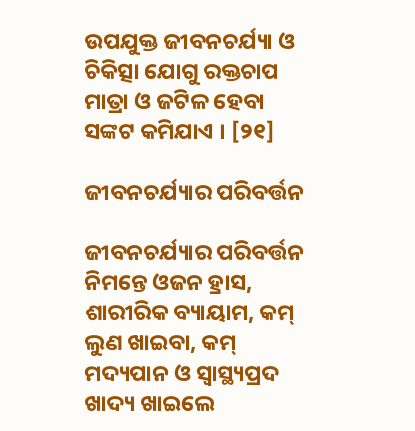ଉପ‌ଯୁକ୍ତ ଜୀବନ‌ଚର୍ଯ୍ୟା ଓ ଚିକିତ୍ସା ଯୋଗୁ ରକ୍ତଚାପ ମାତ୍ରା ଓ ଜଟିଳ ହେବା ସଙ୍କଟ କମିଯାଏ । [୨୧]

ଜୀବନ‌ଚର୍ଯ୍ୟାର ପରିବର୍ତ୍ତନ

ଜୀବନ‌ଚର୍ଯ୍ୟାର ପରିବର୍ତ୍ତନ ନିମନ୍ତେ ଓଜନ ହ୍ରାସ, ଶାରୀରିକ ବ୍ୟାୟାମ, କମ୍ ଲୁଣ ଖାଇବା, କମ୍ ମଦ୍ୟପାନ ଓ ସ୍ୱାସ୍ଥ୍ୟପ୍ରଦ ଖାଦ୍ୟ ଖାଇଲେ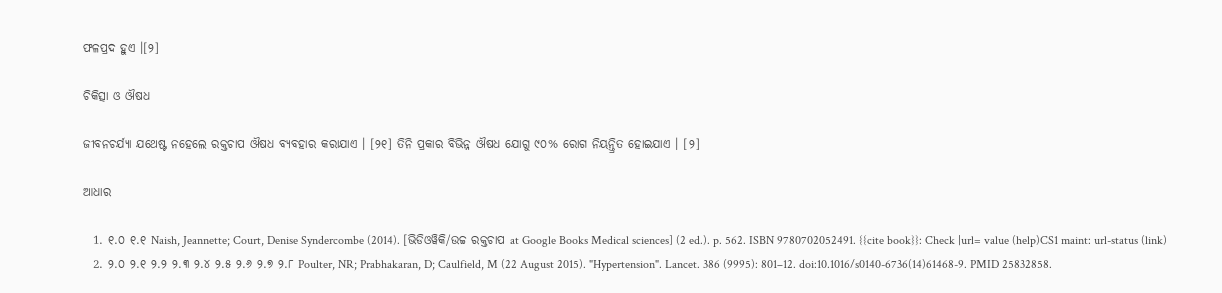ଫଳପ୍ରଦ ହୁଏ ।[୨]

ଚିକିତ୍ସା ଓ ଔଷଧ

ଜୀବନ‌ଚର୍ଯ୍ୟା ଯଥେଷ୍ଟ ନହେଲେ ରକ୍ତଚାପ ଔଷଧ ବ୍ୟବ‌ହାର କରାଯାଏ । [୨୧] ତିନି ପ୍ରକାର ବିଭିନ୍ନ ଔଷଧ ଯୋଗୁ ୯୦% ରୋଗ ନିୟନ୍ତ୍ରିତ ହୋଇଯାଏ । [୨]

ଆଧାର

  1. ୧.୦ ୧.୧ Naish, Jeannette; Court, Denise Syndercombe (2014). [ଭିଡିଓୱିକି/ଉଚ୍ଚ ରକ୍ତଚାପ at Google Books Medical sciences] (2 ed.). p. 562. ISBN 9780702052491. {{cite book}}: Check |url= value (help)CS1 maint: url-status (link)
  2. ୨.୦ ୨.୧ ୨.୨ ୨.୩ ୨.୪ ୨.୫ ୨.୬ ୨.୭ ୨.୮ Poulter, NR; Prabhakaran, D; Caulfield, M (22 August 2015). "Hypertension". Lancet. 386 (9995): 801–12. doi:10.1016/s0140-6736(14)61468-9. PMID 25832858.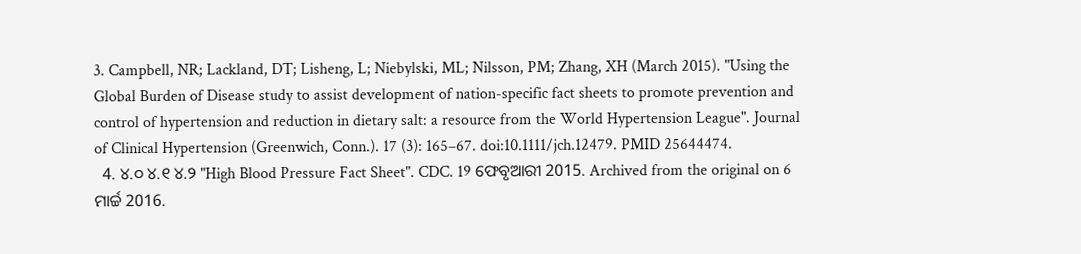3. Campbell, NR; Lackland, DT; Lisheng, L; Niebylski, ML; Nilsson, PM; Zhang, XH (March 2015). "Using the Global Burden of Disease study to assist development of nation-specific fact sheets to promote prevention and control of hypertension and reduction in dietary salt: a resource from the World Hypertension League". Journal of Clinical Hypertension (Greenwich, Conn.). 17 (3): 165–67. doi:10.1111/jch.12479. PMID 25644474.
  4. ୪.୦ ୪.୧ ୪.୨ "High Blood Pressure Fact Sheet". CDC. 19 ଫେବୃଆରୀ 2015. Archived from the original on 6 ମାର୍ଚ୍ଚ 2016.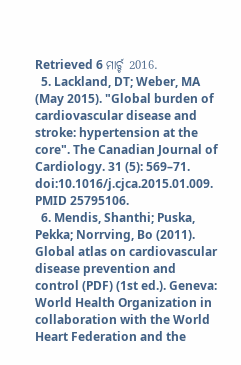Retrieved 6 ମାର୍ଚ୍ଚ 2016.
  5. Lackland, DT; Weber, MA (May 2015). "Global burden of cardiovascular disease and stroke: hypertension at the core". The Canadian Journal of Cardiology. 31 (5): 569–71. doi:10.1016/j.cjca.2015.01.009. PMID 25795106.
  6. Mendis, Shanthi; Puska, Pekka; Norrving, Bo (2011). Global atlas on cardiovascular disease prevention and control (PDF) (1st ed.). Geneva: World Health Organization in collaboration with the World Heart Federation and the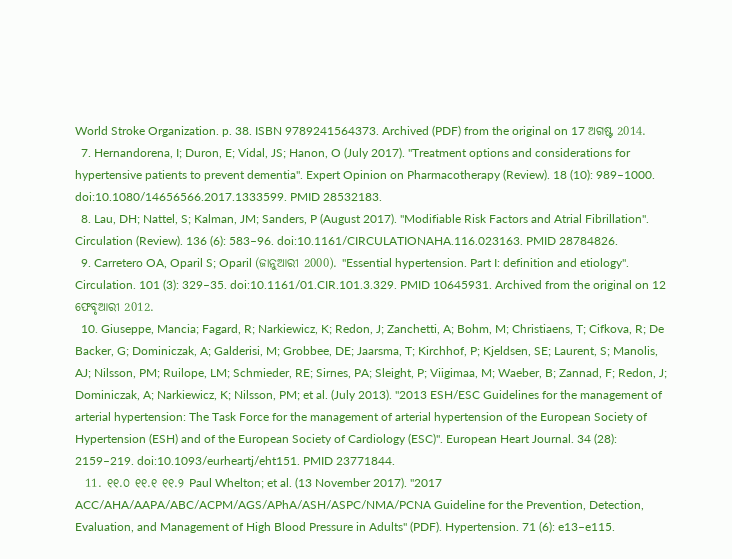World Stroke Organization. p. 38. ISBN 9789241564373. Archived (PDF) from the original on 17 ଅଗଷ୍ଟ 2014.
  7. Hernandorena, I; Duron, E; Vidal, JS; Hanon, O (July 2017). "Treatment options and considerations for hypertensive patients to prevent dementia". Expert Opinion on Pharmacotherapy (Review). 18 (10): 989–1000. doi:10.1080/14656566.2017.1333599. PMID 28532183.
  8. Lau, DH; Nattel, S; Kalman, JM; Sanders, P (August 2017). "Modifiable Risk Factors and Atrial Fibrillation". Circulation (Review). 136 (6): 583–96. doi:10.1161/CIRCULATIONAHA.116.023163. PMID 28784826.
  9. Carretero OA, Oparil S; Oparil (ଜାନୁଆରୀ 2000). "Essential hypertension. Part I: definition and etiology". Circulation. 101 (3): 329–35. doi:10.1161/01.CIR.101.3.329. PMID 10645931. Archived from the original on 12 ଫେବୃଆରୀ 2012.
  10. Giuseppe, Mancia; Fagard, R; Narkiewicz, K; Redon, J; Zanchetti, A; Bohm, M; Christiaens, T; Cifkova, R; De Backer, G; Dominiczak, A; Galderisi, M; Grobbee, DE; Jaarsma, T; Kirchhof, P; Kjeldsen, SE; Laurent, S; Manolis, AJ; Nilsson, PM; Ruilope, LM; Schmieder, RE; Sirnes, PA; Sleight, P; Viigimaa, M; Waeber, B; Zannad, F; Redon, J; Dominiczak, A; Narkiewicz, K; Nilsson, PM; et al. (July 2013). "2013 ESH/ESC Guidelines for the management of arterial hypertension: The Task Force for the management of arterial hypertension of the European Society of Hypertension (ESH) and of the European Society of Cardiology (ESC)". European Heart Journal. 34 (28): 2159–219. doi:10.1093/eurheartj/eht151. PMID 23771844.
  11. ୧୧.୦ ୧୧.୧ ୧୧.୨ Paul Whelton; et al. (13 November 2017). "2017 ACC/AHA/AAPA/ABC/ACPM/AGS/APhA/ASH/ASPC/NMA/PCNA Guideline for the Prevention, Detection, Evaluation, and Management of High Blood Pressure in Adults" (PDF). Hypertension. 71 (6): e13–e115.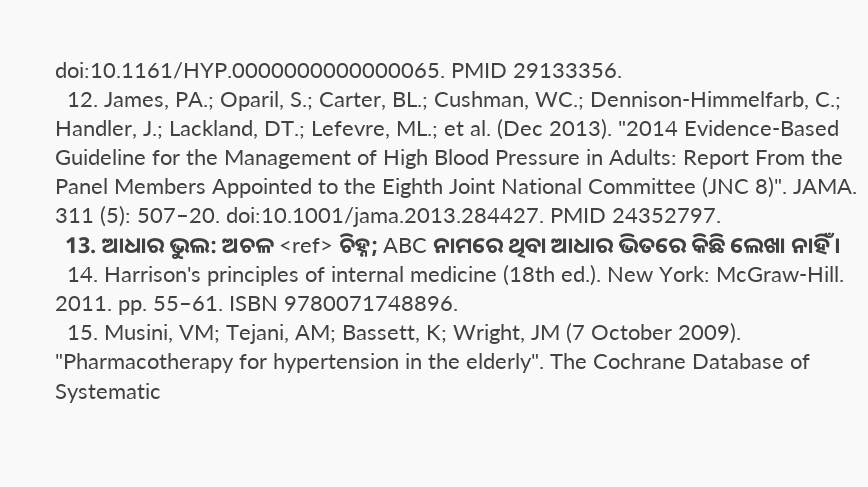doi:10.1161/HYP.0000000000000065. PMID 29133356.
  12. James, PA.; Oparil, S.; Carter, BL.; Cushman, WC.; Dennison-Himmelfarb, C.; Handler, J.; Lackland, DT.; Lefevre, ML.; et al. (Dec 2013). "2014 Evidence-Based Guideline for the Management of High Blood Pressure in Adults: Report From the Panel Members Appointed to the Eighth Joint National Committee (JNC 8)". JAMA. 311 (5): 507–20. doi:10.1001/jama.2013.284427. PMID 24352797.
  13. ଆଧାର ଭୁଲ: ଅଚଳ <ref> ଚିହ୍ନ; ABC ନାମରେ ଥିବା ଆଧାର ଭିତରେ କିଛି ଲେଖା ନାହିଁ ।
  14. Harrison's principles of internal medicine (18th ed.). New York: McGraw-Hill. 2011. pp. 55–61. ISBN 9780071748896.
  15. Musini, VM; Tejani, AM; Bassett, K; Wright, JM (7 October 2009). "Pharmacotherapy for hypertension in the elderly". The Cochrane Database of Systematic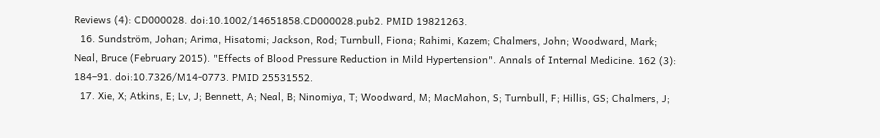Reviews (4): CD000028. doi:10.1002/14651858.CD000028.pub2. PMID 19821263.
  16. Sundström, Johan; Arima, Hisatomi; Jackson, Rod; Turnbull, Fiona; Rahimi, Kazem; Chalmers, John; Woodward, Mark; Neal, Bruce (February 2015). "Effects of Blood Pressure Reduction in Mild Hypertension". Annals of Internal Medicine. 162 (3): 184–91. doi:10.7326/M14-0773. PMID 25531552.
  17. Xie, X; Atkins, E; Lv, J; Bennett, A; Neal, B; Ninomiya, T; Woodward, M; MacMahon, S; Turnbull, F; Hillis, GS; Chalmers, J;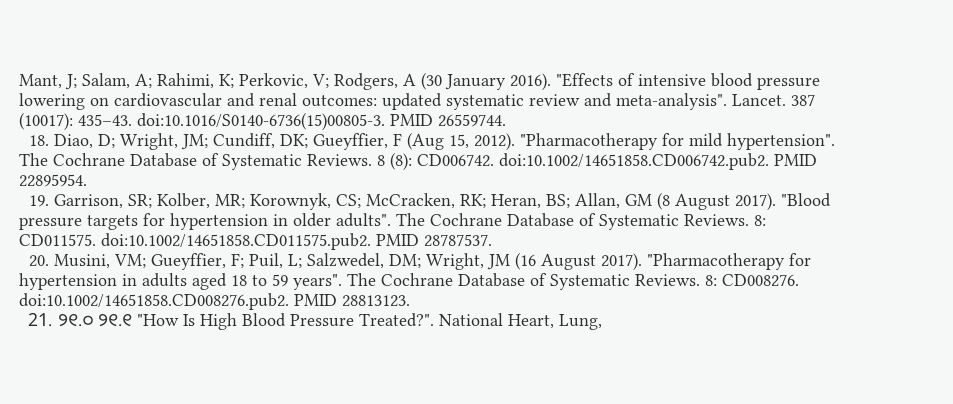Mant, J; Salam, A; Rahimi, K; Perkovic, V; Rodgers, A (30 January 2016). "Effects of intensive blood pressure lowering on cardiovascular and renal outcomes: updated systematic review and meta-analysis". Lancet. 387 (10017): 435–43. doi:10.1016/S0140-6736(15)00805-3. PMID 26559744.
  18. Diao, D; Wright, JM; Cundiff, DK; Gueyffier, F (Aug 15, 2012). "Pharmacotherapy for mild hypertension". The Cochrane Database of Systematic Reviews. 8 (8): CD006742. doi:10.1002/14651858.CD006742.pub2. PMID 22895954.
  19. Garrison, SR; Kolber, MR; Korownyk, CS; McCracken, RK; Heran, BS; Allan, GM (8 August 2017). "Blood pressure targets for hypertension in older adults". The Cochrane Database of Systematic Reviews. 8: CD011575. doi:10.1002/14651858.CD011575.pub2. PMID 28787537.
  20. Musini, VM; Gueyffier, F; Puil, L; Salzwedel, DM; Wright, JM (16 August 2017). "Pharmacotherapy for hypertension in adults aged 18 to 59 years". The Cochrane Database of Systematic Reviews. 8: CD008276. doi:10.1002/14651858.CD008276.pub2. PMID 28813123.
  21. ୨୧.୦ ୨୧.୧ "How Is High Blood Pressure Treated?". National Heart, Lung,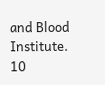and Blood Institute. 10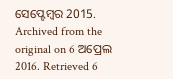ସେପ୍ଟେମ୍ବର 2015. Archived from the original on 6 ଅପ୍ରେଲ 2016. Retrieved 6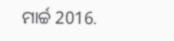ମାର୍ଚ୍ଚ 2016.